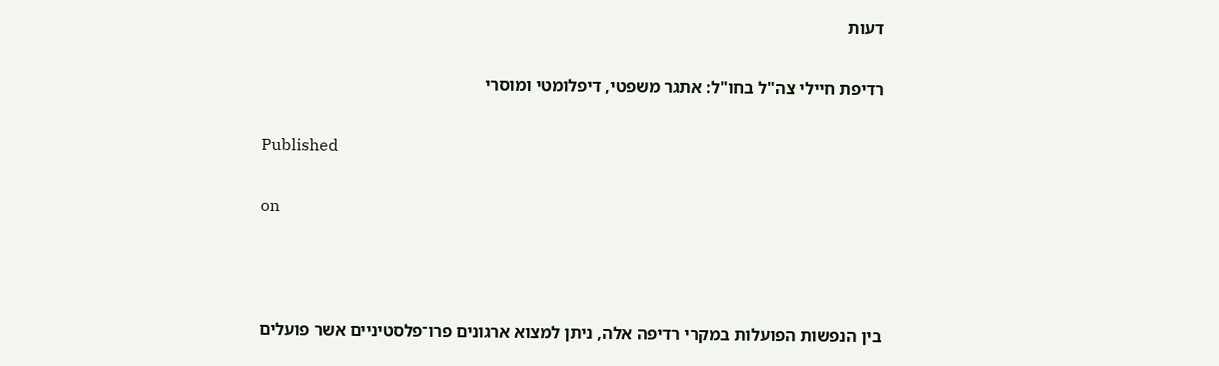דעות

רדיפת חיילי צה"ל בחו"ל: אתגר משפטי, דיפלומטי ומוסרי

Published

on



בין הנפשות הפועלות במקרי רדיפה אלה, ניתן למצוא ארגונים פרו־פלסטיניים אשר פועלים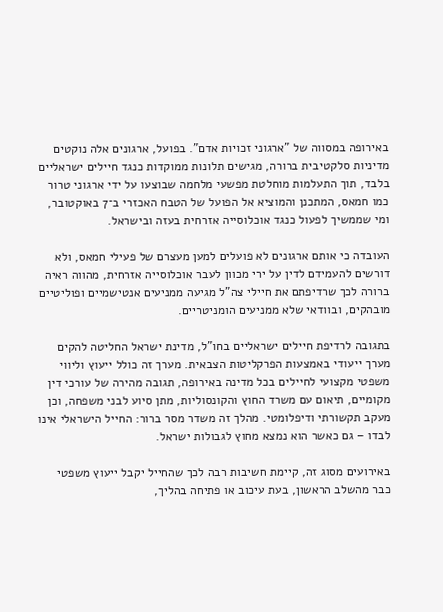באירופה במסווה של "ארגוני זכויות אדם". בפועל, ארגונים אלה נוקטים מדיניות סלקטיבית ברורה, מגישים תלונות ממוקדות כנגד חיילים ישראליים בלבד, תוך התעלמות מוחלטת מפשעי מלחמה שבוצעו על ידי ארגוני טרור כמו חמאס, המתכנן והמוציא אל הפועל של הטבח האכזרי ב־7 באוקטובר, ומי שממשיך לפעול כנגד אוכלוסייה אזרחית בעזה ובישראל.

העובדה כי אותם ארגונים לא פועלים למען מעצרם של פעילי חמאס, ולא דורשים להעמידם לדין על ירי מכוון לעבר אוכלוסייה אזרחית, מהווה ראיה ברורה לכך שרדיפתם את חיילי צה"ל מגיעה ממניעים אנטישמיים ופוליטיים מובהקים, ובוודאי שלא ממניעים הומניטריים.

בתגובה לרדיפת חיילים ישראליים בחו"ל, מדינת ישראל החליטה להקים מערך ייעודי באמצעות הפרקליטות הצבאית. מערך זה כולל ייעוץ וליווי משפטי מקצועי לחיילים בכל מדינה באירופה, תגובה מהירה של עורכי דין מקומיים, תיאום עם משרד החוץ והקונסוליות, מתן סיוע לבני משפחה, וכן מעקב תקשורתי ודיפלומטי. מהלך זה משדר מסר ברור: החייל הישראלי אינו לבדו – גם כאשר הוא נמצא מחוץ לגבולות ישראל.

באירועים מסוג זה, קיימת חשיבות רבה לכך שהחייל יקבל ייעוץ משפטי כבר מהשלב הראשון, בעת עיכוב או פתיחה בהליך,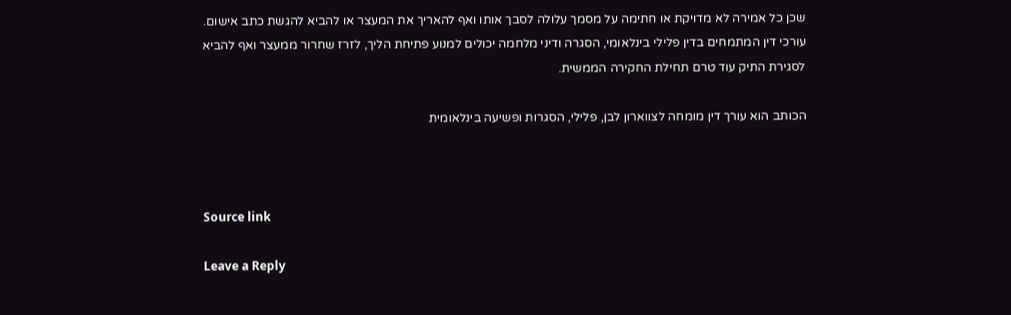שכן כל אמירה לא מדויקת או חתימה על מסמך עלולה לסבך אותו ואף להאריך את המעצר או להביא להגשת כתב אישום. עורכי דין המתמחים בדין פלילי בינלאומי, הסגרה ודיני מלחמה יכולים למנוע פתיחת הליך, לזרז שחרור ממעצר ואף להביא לסגירת התיק עוד טרם תחילת החקירה הממשית.

הכותב הוא עורך דין מומחה לצווארון לבן, פלילי, הסגרות ופשיעה בינלאומית



Source link

Leave a Reply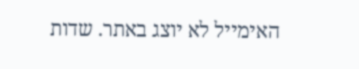האימייל לא יוצג באתר. שדות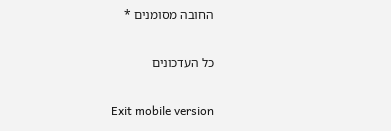החובה מסומנים *

כל העדכונים

Exit mobile version